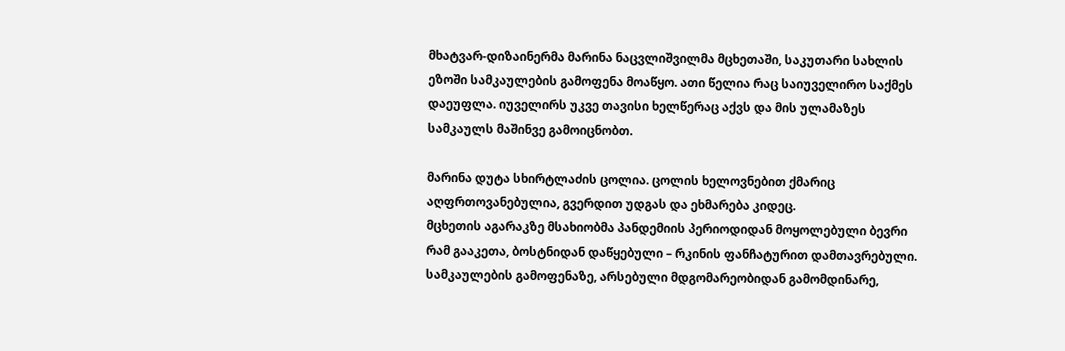მხატვარ-დიზაინერმა მარინა ნაცვლიშვილმა მცხეთაში, საკუთარი სახლის ეზოში სამკაულების გამოფენა მოაწყო. ათი წელია რაც საიუველირო საქმეს დაეუფლა. იუველირს უკვე თავისი ხელწერაც აქვს და მის ულამაზეს სამკაულს მაშინვე გამოიცნობთ.

მარინა დუტა სხირტლაძის ცოლია. ცოლის ხელოვნებით ქმარიც აღფრთოვანებულია, გვერდით უდგას და ეხმარება კიდეც.
მცხეთის აგარაკზე მსახიობმა პანდემიის პერიოდიდან მოყოლებული ბევრი რამ გააკეთა, ბოსტნიდან დაწყებული – რკინის ფანჩატურით დამთავრებული.
სამკაულების გამოფენაზე, არსებული მდგომარეობიდან გამომდინარე,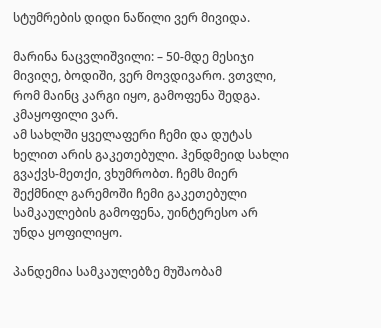სტუმრების დიდი ნაწილი ვერ მივიდა.

მარინა ნაცვლიშვილი: – 50-მდე მესიჯი მივიღე, ბოდიში, ვერ მოვდივარო. ვთვლი, რომ მაინც კარგი იყო, გამოფენა შედგა. კმაყოფილი ვარ.
ამ სახლში ყველაფერი ჩემი და დუტას ხელით არის გაკეთებული. ჰენდმეიდ სახლი გვაქვს-მეთქი, ვხუმრობთ. ჩემს მიერ შექმნილ გარემოში ჩემი გაკეთებული სამკაულების გამოფენა, უინტერესო არ უნდა ყოფილიყო.

პანდემია სამკაულებზე მუშაობამ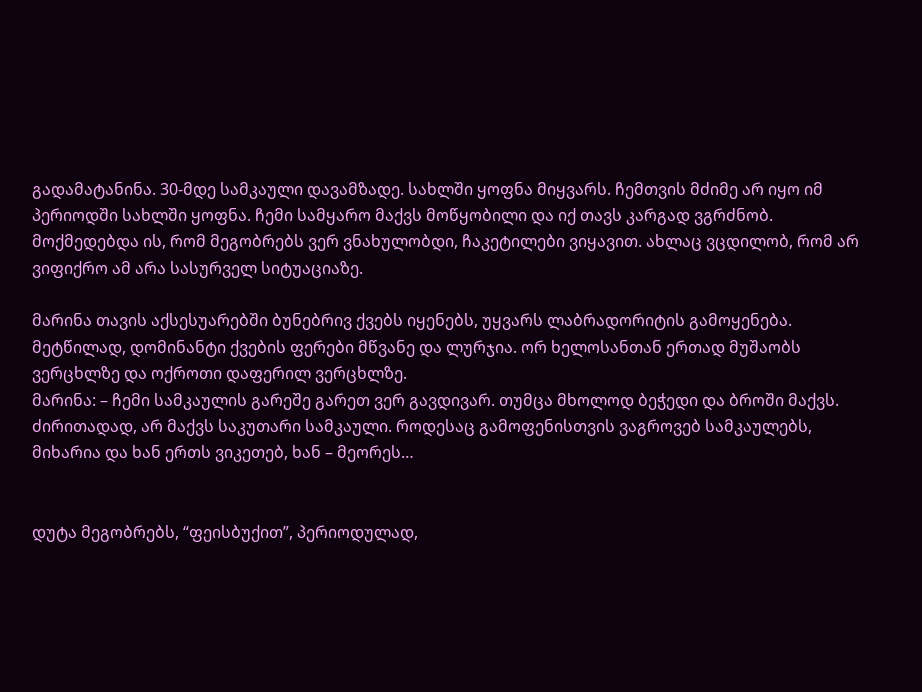გადამატანინა. 30-მდე სამკაული დავამზადე. სახლში ყოფნა მიყვარს. ჩემთვის მძიმე არ იყო იმ პერიოდში სახლში ყოფნა. ჩემი სამყარო მაქვს მოწყობილი და იქ თავს კარგად ვგრძნობ. მოქმედებდა ის, რომ მეგობრებს ვერ ვნახულობდი, ჩაკეტილები ვიყავით. ახლაც ვცდილობ, რომ არ ვიფიქრო ამ არა სასურველ სიტუაციაზე.

მარინა თავის აქსესუარებში ბუნებრივ ქვებს იყენებს, უყვარს ლაბრადორიტის გამოყენება. მეტწილად, დომინანტი ქვების ფერები მწვანე და ლურჯია. ორ ხელოსანთან ერთად მუშაობს ვერცხლზე და ოქროთი დაფერილ ვერცხლზე.
მარინა: – ჩემი სამკაულის გარეშე გარეთ ვერ გავდივარ. თუმცა მხოლოდ ბეჭედი და ბროში მაქვს. ძირითადად, არ მაქვს საკუთარი სამკაული. როდესაც გამოფენისთვის ვაგროვებ სამკაულებს, მიხარია და ხან ერთს ვიკეთებ, ხან – მეორეს…


დუტა მეგობრებს, “ფეისბუქით”, პერიოდულად,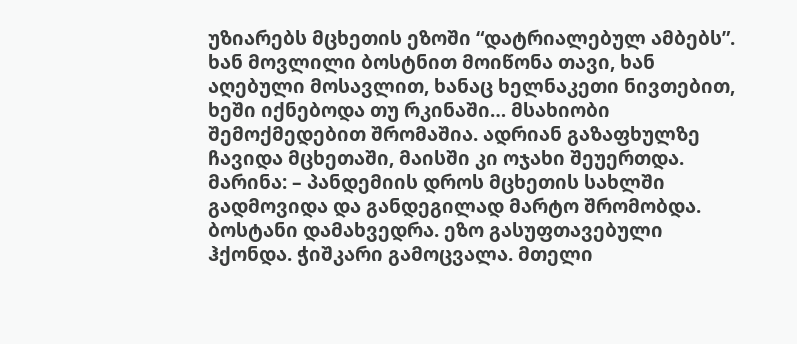უზიარებს მცხეთის ეზოში “დატრიალებულ ამბებს”. ხან მოვლილი ბოსტნით მოიწონა თავი, ხან აღებული მოსავლით, ხანაც ხელნაკეთი ნივთებით, ხეში იქნებოდა თუ რკინაში… მსახიობი შემოქმედებით შრომაშია. ადრიან გაზაფხულზე ჩავიდა მცხეთაში, მაისში კი ოჯახი შეუერთდა.
მარინა: – პანდემიის დროს მცხეთის სახლში გადმოვიდა და განდეგილად მარტო შრომობდა. ბოსტანი დამახვედრა. ეზო გასუფთავებული ჰქონდა. ჭიშკარი გამოცვალა. მთელი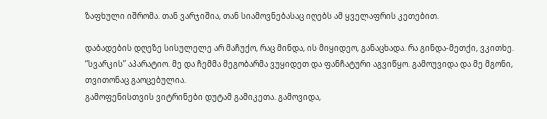ზაფხული იშრომა. თან ვარჯიშია, თან სიამოვნებასაც იღებს ამ ყველაფრის კეთებით.

დაბადების დღეზე სისულელე არ მაჩუქო, რაც მინდა, ის მიყიდეო, განაცხადა. რა გინდა-მეთქი, ვკითხე. “სვარკის” აპარატიო. მე და ჩემმა მეგობარმა ვუყიდეთ და ფანჩატური აგვიწყო. გამოუვიდა და მე მგონი, თვითონაც გაოცებულია.
გამოფენისთვის ვიტრინები დუტამ გამიკეთა. გამოვიდა,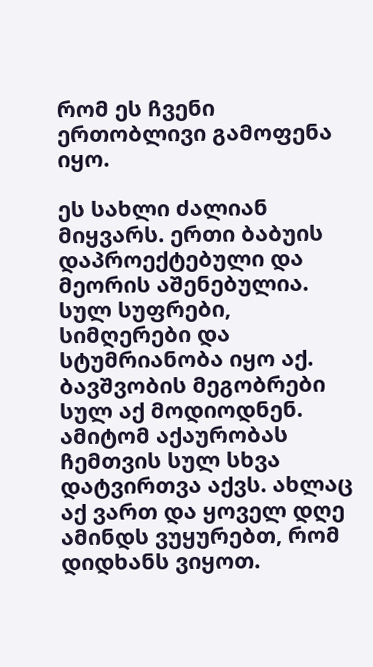რომ ეს ჩვენი ერთობლივი გამოფენა იყო.

ეს სახლი ძალიან მიყვარს. ერთი ბაბუის დაპროექტებული და მეორის აშენებულია. სულ სუფრები, სიმღერები და სტუმრიანობა იყო აქ. ბავშვობის მეგობრები სულ აქ მოდიოდნენ. ამიტომ აქაურობას ჩემთვის სულ სხვა დატვირთვა აქვს. ახლაც აქ ვართ და ყოველ დღე ამინდს ვუყურებთ, რომ დიდხანს ვიყოთ.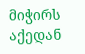მიჭირს აქედან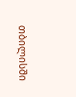თბილისში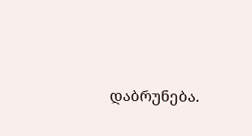დაბრუნება.